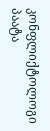კონფლიქტოლოგი პაატა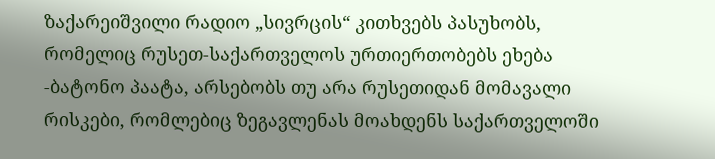ზაქარეიშვილი რადიო „სივრცის“ კითხვებს პასუხობს, რომელიც რუსეთ-საქართველოს ურთიერთობებს ეხება
-ბატონო პაატა, არსებობს თუ არა რუსეთიდან მომავალი რისკები, რომლებიც ზეგავლენას მოახდენს საქართველოში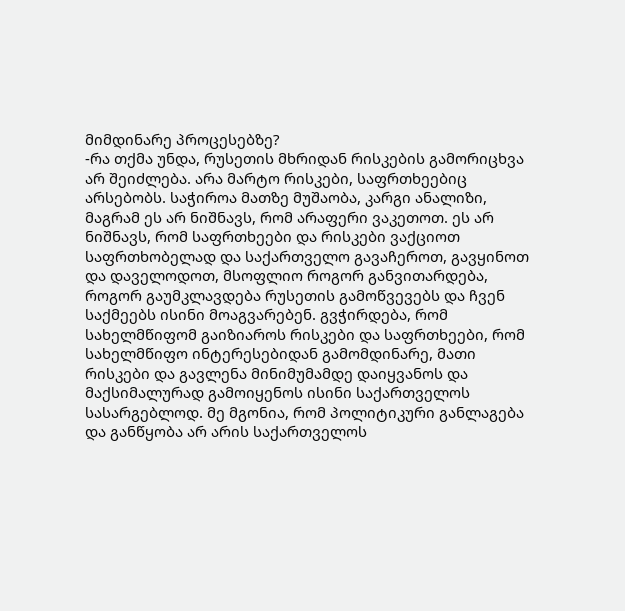მიმდინარე პროცესებზე?
-რა თქმა უნდა, რუსეთის მხრიდან რისკების გამორიცხვა არ შეიძლება. არა მარტო რისკები, საფრთხეებიც არსებობს. საჭიროა მათზე მუშაობა, კარგი ანალიზი, მაგრამ ეს არ ნიშნავს, რომ არაფერი ვაკეთოთ. ეს არ ნიშნავს, რომ საფრთხეები და რისკები ვაქციოთ საფრთხობელად და საქართველო გავაჩეროთ, გავყინოთ და დაველოდოთ, მსოფლიო როგორ განვითარდება, როგორ გაუმკლავდება რუსეთის გამოწვევებს და ჩვენ საქმეებს ისინი მოაგვარებენ. გვჭირდება, რომ სახელმწიფომ გაიზიაროს რისკები და საფრთხეები, რომ სახელმწიფო ინტერესებიდან გამომდინარე, მათი რისკები და გავლენა მინიმუმამდე დაიყვანოს და მაქსიმალურად გამოიყენოს ისინი საქართველოს სასარგებლოდ. მე მგონია, რომ პოლიტიკური განლაგება და განწყობა არ არის საქართველოს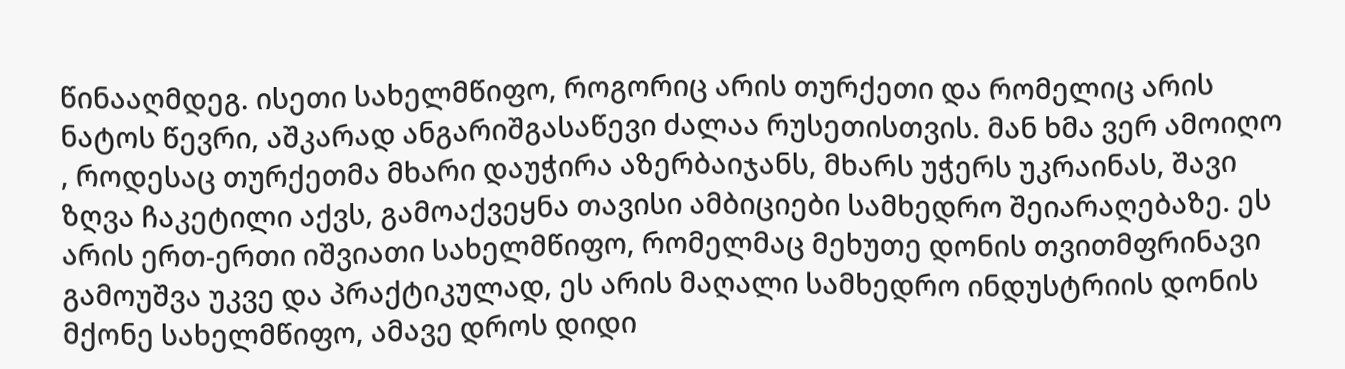წინააღმდეგ. ისეთი სახელმწიფო, როგორიც არის თურქეთი და რომელიც არის ნატოს წევრი, აშკარად ანგარიშგასაწევი ძალაა რუსეთისთვის. მან ხმა ვერ ამოიღო , როდესაც თურქეთმა მხარი დაუჭირა აზერბაიჯანს, მხარს უჭერს უკრაინას, შავი ზღვა ჩაკეტილი აქვს, გამოაქვეყნა თავისი ამბიციები სამხედრო შეიარაღებაზე. ეს არის ერთ-ერთი იშვიათი სახელმწიფო, რომელმაც მეხუთე დონის თვითმფრინავი გამოუშვა უკვე და პრაქტიკულად, ეს არის მაღალი სამხედრო ინდუსტრიის დონის მქონე სახელმწიფო, ამავე დროს დიდი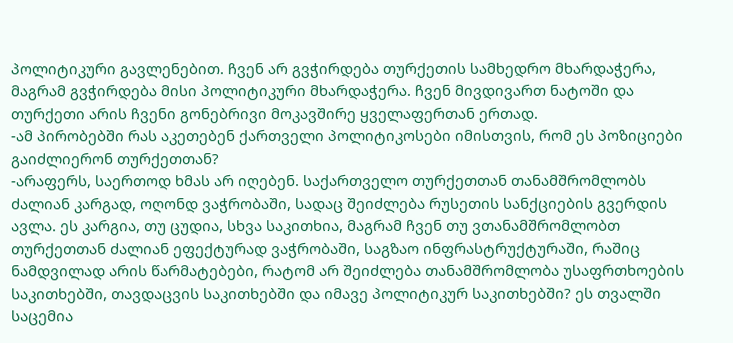პოლიტიკური გავლენებით. ჩვენ არ გვჭირდება თურქეთის სამხედრო მხარდაჭერა, მაგრამ გვჭირდება მისი პოლიტიკური მხარდაჭერა. ჩვენ მივდივართ ნატოში და თურქეთი არის ჩვენი გონებრივი მოკავშირე ყველაფერთან ერთად.
-ამ პირობებში რას აკეთებენ ქართველი პოლიტიკოსები იმისთვის, რომ ეს პოზიციები გაიძლიერონ თურქეთთან?
-არაფერს, საერთოდ ხმას არ იღებენ. საქართველო თურქეთთან თანამშრომლობს ძალიან კარგად, ოღონდ ვაჭრობაში, სადაც შეიძლება რუსეთის სანქციების გვერდის ავლა. ეს კარგია, თუ ცუდია, სხვა საკითხია, მაგრამ ჩვენ თუ ვთანამშრომლობთ თურქეთთან ძალიან ეფექტურად ვაჭრობაში, საგზაო ინფრასტრუქტურაში, რაშიც ნამდვილად არის წარმატებები, რატომ არ შეიძლება თანამშრომლობა უსაფრთხოების საკითხებში, თავდაცვის საკითხებში და იმავე პოლიტიკურ საკითხებში? ეს თვალში საცემია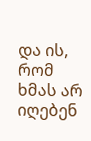და ის, რომ ხმას არ იღებენ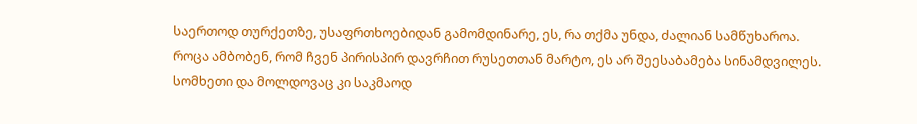საერთოდ თურქეთზე, უსაფრთხოებიდან გამომდინარე, ეს, რა თქმა უნდა, ძალიან სამწუხაროა. როცა ამბობენ, რომ ჩვენ პირისპირ დავრჩით რუსეთთან მარტო, ეს არ შეესაბამება სინამდვილეს. სომხეთი და მოლდოვაც კი საკმაოდ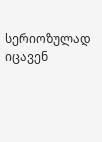სერიოზულად იცავენ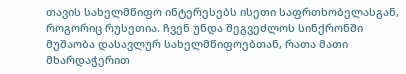თავის სახელმწიფო ინტერესებს ისეთი საფრთხობელასგან, როგორიც რუსეთია. ჩვენ უნდა შეგვეძლოს სინქრონში მუშაობა დასავლურ სახელმწიფოებთან, რათა მათი მხარდაჭერით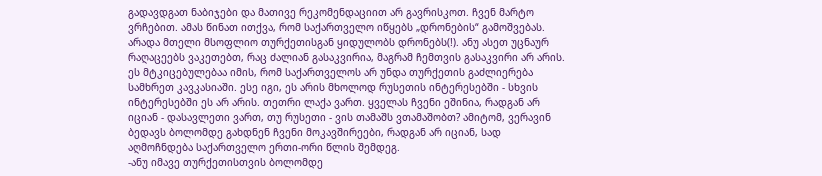გადავდგათ ნაბიჯები და მათივე რეკომენდაციით არ გავრისკოთ. ჩვენ მარტო ვრჩებით. ამას წინათ ითქვა, რომ საქართველო იწყებს „დრონების“ გამოშვებას. არადა მთელი მსოფლიო თურქეთისგან ყიდულობს დრონებს(!). ანუ ასეთ უცნაურ რაღაცეებს ვაკეთებთ, რაც ძალიან გასაკვირია, მაგრამ ჩემთვის გასაკვირი არ არის. ეს მტკიცებულებაა იმის, რომ საქართველოს არ უნდა თურქეთის გაძლიერება სამხრეთ კავკასიაში. ესე იგი, ეს არის მხოლოდ რუსეთის ინტერესებში - სხვის ინტერესებში ეს არ არის. თეთრი ლაქა ვართ. ყველას ჩვენი ეშინია, რადგან არ იციან - დასავლეთი ვართ, თუ რუსეთი - ვის თამაშს ვთამაშობთ? ამიტომ, ვერავინ ბედავს ბოლომდე გახდნენ ჩვენი მოკავშირეები, რადგან არ იციან, სად აღმოჩნდება საქართველო ერთი-ორი წლის შემდეგ.
-ანუ იმავე თურქეთისთვის ბოლომდე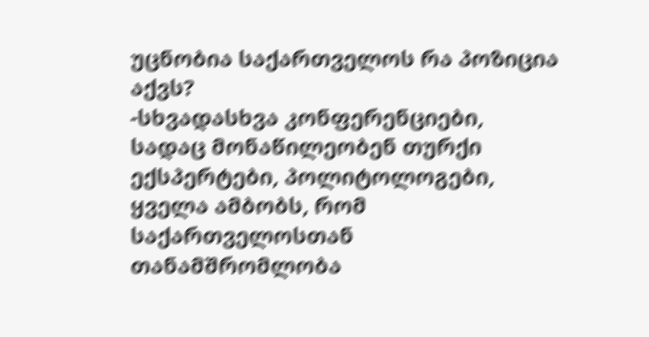უცნობია საქართველოს რა პოზიცია აქვს?
-სხვადასხვა კონფერენციები, სადაც მონაწილეობენ თურქი ექსპერტები, პოლიტოლოგები, ყველა ამბობს, რომ საქართველოსთან თანამშრომლობა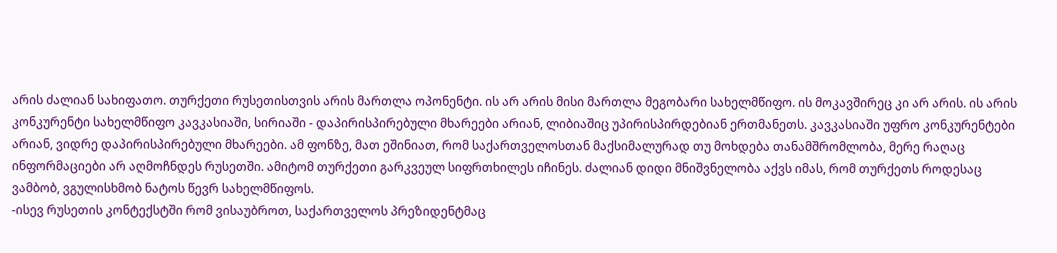არის ძალიან სახიფათო. თურქეთი რუსეთისთვის არის მართლა ოპონენტი. ის არ არის მისი მართლა მეგობარი სახელმწიფო. ის მოკავშირეც კი არ არის. ის არის კონკურენტი სახელმწიფო კავკასიაში, სირიაში - დაპირისპირებული მხარეები არიან, ლიბიაშიც უპირისპირდებიან ერთმანეთს. კავკასიაში უფრო კონკურენტები არიან, ვიდრე დაპირისპირებული მხარეები. ამ ფონზე, მათ ეშინიათ, რომ საქართველოსთან მაქსიმალურად თუ მოხდება თანამშრომლობა, მერე რაღაც ინფორმაციები არ აღმოჩნდეს რუსეთში. ამიტომ თურქეთი გარკვეულ სიფრთხილეს იჩინეს. ძალიან დიდი მნიშვნელობა აქვს იმას, რომ თურქეთს როდესაც ვამბობ, ვგულისხმობ ნატოს წევრ სახელმწიფოს.
-ისევ რუსეთის კონტექსტში რომ ვისაუბროთ, საქართველოს პრეზიდენტმაც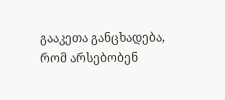გააკეთა განცხადება, რომ არსებობენ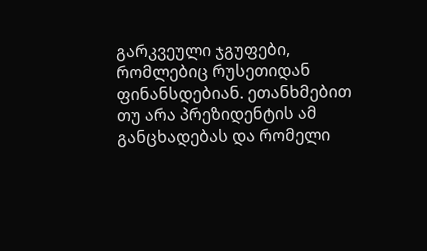გარკვეული ჯგუფები, რომლებიც რუსეთიდან ფინანსდებიან. ეთანხმებით თუ არა პრეზიდენტის ამ განცხადებას და რომელი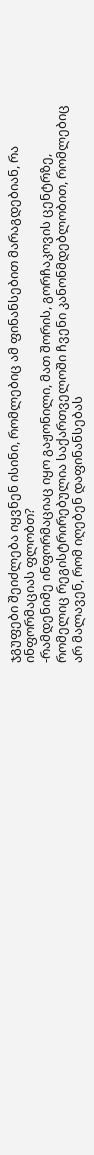ჯგუფები შეიძლება იყვნენ ისინი, რომლებიც ამ ფინანსებით მარაგდებიან, რა ინფორმაციას ფლობთ?
-რამდენიმე ინფორმაციაც იყო გაჟონილი, მათ შორის, გორჩაკოვის ცენტრზე, რომელიც რეგისტრირებულია საქართველოში ჩვენი კანონმდებლობით, რომლებიც არ მალავენ, რომ იღებენ დაფინანსებას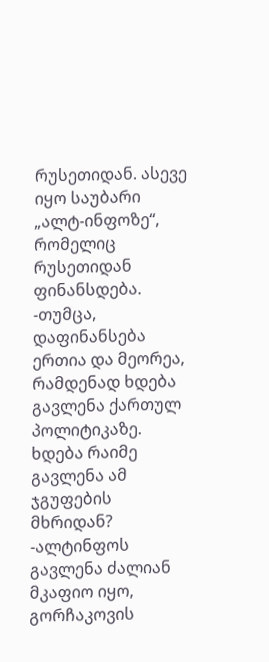რუსეთიდან. ასევე იყო საუბარი „ალტ-ინფოზე“, რომელიც რუსეთიდან ფინანსდება.
-თუმცა, დაფინანსება ერთია და მეორეა, რამდენად ხდება გავლენა ქართულ პოლიტიკაზე. ხდება რაიმე გავლენა ამ ჯგუფების მხრიდან?
-ალტინფოს გავლენა ძალიან მკაფიო იყო, გორჩაკოვის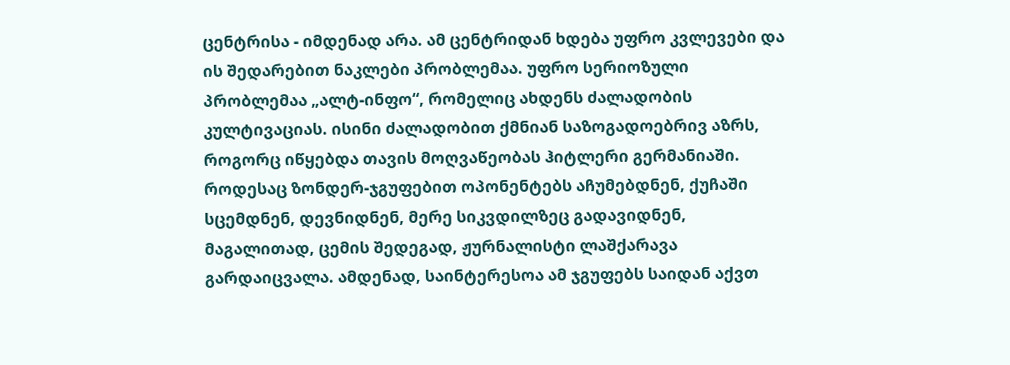ცენტრისა - იმდენად არა. ამ ცენტრიდან ხდება უფრო კვლევები და ის შედარებით ნაკლები პრობლემაა. უფრო სერიოზული პრობლემაა „ალტ-ინფო“, რომელიც ახდენს ძალადობის კულტივაციას. ისინი ძალადობით ქმნიან საზოგადოებრივ აზრს, როგორც იწყებდა თავის მოღვაწეობას ჰიტლერი გერმანიაში. როდესაც ზონდერ-ჯგუფებით ოპონენტებს აჩუმებდნენ, ქუჩაში სცემდნენ, დევნიდნენ, მერე სიკვდილზეც გადავიდნენ, მაგალითად, ცემის შედეგად, ჟურნალისტი ლაშქარავა გარდაიცვალა. ამდენად, საინტერესოა ამ ჯგუფებს საიდან აქვთ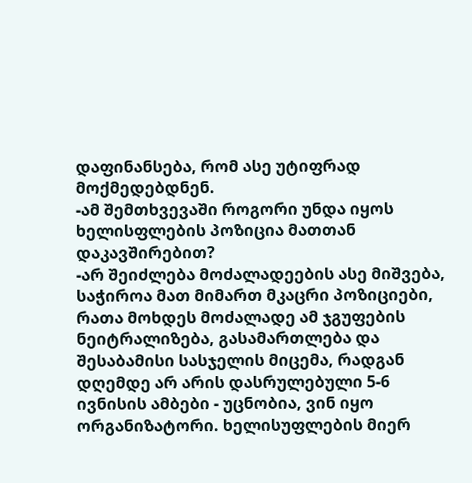დაფინანსება, რომ ასე უტიფრად მოქმედებდნენ.
-ამ შემთხვევაში როგორი უნდა იყოს ხელისფლების პოზიცია მათთან დაკავშირებით?
-არ შეიძლება მოძალადეების ასე მიშვება, საჭიროა მათ მიმართ მკაცრი პოზიციები, რათა მოხდეს მოძალადე ამ ჯგუფების ნეიტრალიზება, გასამართლება და შესაბამისი სასჯელის მიცემა, რადგან დღემდე არ არის დასრულებული 5-6 ივნისის ამბები - უცნობია, ვინ იყო ორგანიზატორი. ხელისუფლების მიერ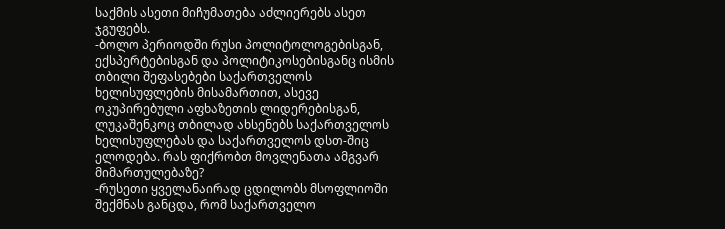საქმის ასეთი მიჩუმათება აძლიერებს ასეთ ჯგუფებს.
-ბოლო პერიოდში რუსი პოლიტოლოგებისგან, ექსპერტებისგან და პოლიტიკოსებისგანც ისმის თბილი შეფასებები საქართველოს ხელისუფლების მისამართით, ასევე ოკუპირებული აფხაზეთის ლიდერებისგან, ლუკაშენკოც თბილად ახსენებს საქართველოს ხელისუფლებას და საქართველოს დსთ-შიც ელოდება. რას ფიქრობთ მოვლენათა ამგვარ მიმართულებაზე?
-რუსეთი ყველანაირად ცდილობს მსოფლიოში შექმნას განცდა, რომ საქართველო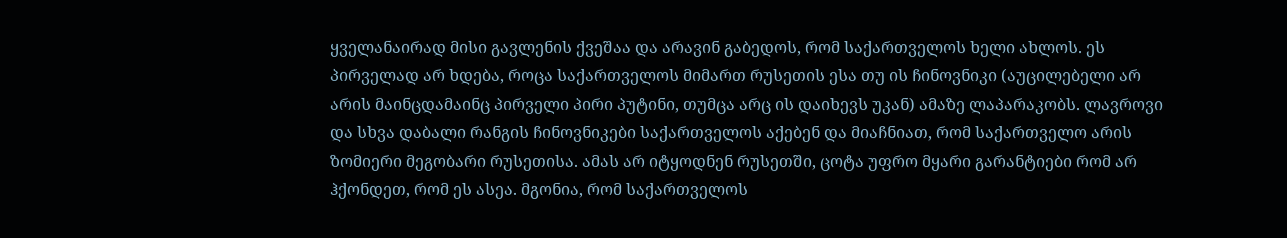ყველანაირად მისი გავლენის ქვეშაა და არავინ გაბედოს, რომ საქართველოს ხელი ახლოს. ეს პირველად არ ხდება, როცა საქართველოს მიმართ რუსეთის ესა თუ ის ჩინოვნიკი (აუცილებელი არ არის მაინცდამაინც პირველი პირი პუტინი, თუმცა არც ის დაიხევს უკან) ამაზე ლაპარაკობს. ლავროვი და სხვა დაბალი რანგის ჩინოვნიკები საქართველოს აქებენ და მიაჩნიათ, რომ საქართველო არის ზომიერი მეგობარი რუსეთისა. ამას არ იტყოდნენ რუსეთში, ცოტა უფრო მყარი გარანტიები რომ არ ჰქონდეთ, რომ ეს ასეა. მგონია, რომ საქართველოს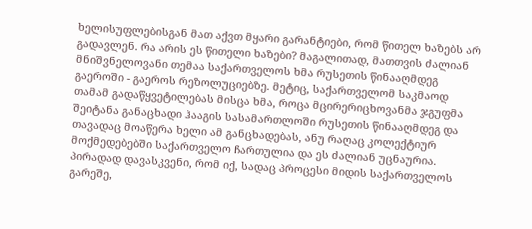ხელისუფლებისგან მათ აქვთ მყარი გარანტიები, რომ წითელ ხაზებს არ გადავლენ. რა არის ეს წითელი ხაზები? მაგალითად, მათთვის ძალიან მნიშვნელოვანი თემაა საქართველოს ხმა რუსეთის წინააღმდეგ გაეროში - გაეროს რეზოლუციებზე. მეტიც, საქართველომ საკმაოდ თამამ გადაწყვეტილებას მისცა ხმა, როცა მცირერიცხოვანმა ჯგუფმა შეიტანა განაცხადი ჰააგის სასამართლოში რუსეთის წინააღმდეგ და თავადაც მოაწერა ხელი ამ განცხადებას, ანუ რაღაც კოლექტიურ მოქმედებებში საქართველო ჩართულია და ეს ძალიან უცნაურია. პირადად დავასკვენი, რომ იქ, სადაც პროცესი მიდის საქართველოს გარეშე,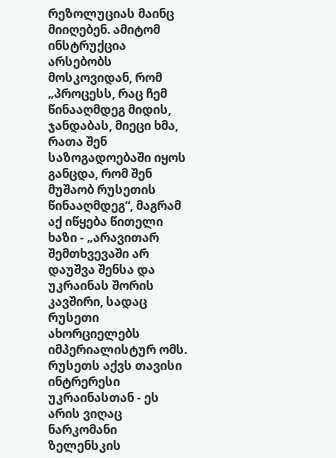რეზოლუციას მაინც მიიღებენ. ამიტომ ინსტრუქცია არსებობს მოსკოვიდან, რომ „პროცესს, რაც ჩემ წინააღმდეგ მიდის, ჯანდაბას, მიეცი ხმა, რათა შენ საზოგადოებაში იყოს განცდა, რომ შენ მუშაობ რუსეთის წინააღმდეგ“, მაგრამ აქ იწყება წითელი ხაზი - „არავითარ შემთხვევაში არ დაუშვა შენსა და უკრაინას შორის კავშირი, სადაც რუსეთი ახორციელებს იმპერიალისტურ ომს. რუსეთს აქვს თავისი ინტრერესი უკრაინასთან - ეს არის ვიღაც ნარკომანი ზელენსკის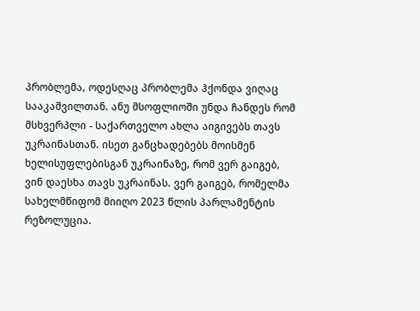პრობლემა, ოდესღაც პრობლემა ჰქონდა ვიღაც სააკაშვილთან. ანუ მსოფლიოში უნდა ჩანდეს რომ მსხვერპლი - საქართველო ახლა აიგივებს თავს უკრაინასთან. ისეთ განცხადებებს მოისმენ ხელისუფლებისგან უკრაინაზე, რომ ვერ გაიგებ, ვინ დაესხა თავს უკრაინას. ვერ გაიგებ, რომელმა სახელმწიფომ მიიღო 2023 წლის პარლამენტის რეზოლუცია.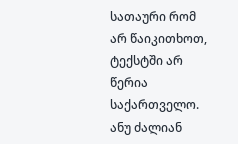სათაური რომ არ წაიკითხოთ, ტექსტში არ წერია საქართველო. ანუ ძალიან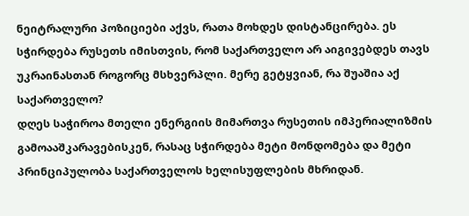ნეიტრალური პოზიციები აქვს, რათა მოხდეს დისტანცირება. ეს სჭირდება რუსეთს იმისთვის, რომ საქართველო არ აიგივებდეს თავს უკრაინასთან როგორც მსხვერპლი. მერე გეტყვიან, რა შუაშია აქ საქართველო?
დღეს საჭიროა მთელი ენერგიის მიმართვა რუსეთის იმპერიალიზმის გამოააშკარავებისკენ, რასაც სჭირდება მეტი მონდომება და მეტი პრინციპულობა საქართველოს ხელისუფლების მხრიდან.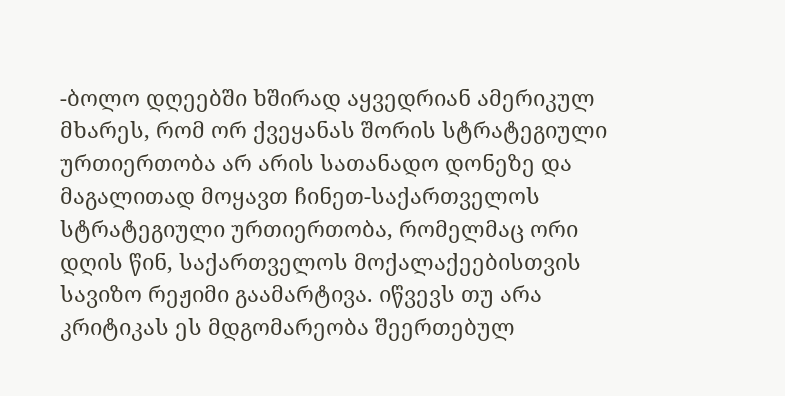-ბოლო დღეებში ხშირად აყვედრიან ამერიკულ მხარეს, რომ ორ ქვეყანას შორის სტრატეგიული ურთიერთობა არ არის სათანადო დონეზე და მაგალითად მოყავთ ჩინეთ-საქართველოს სტრატეგიული ურთიერთობა, რომელმაც ორი დღის წინ, საქართველოს მოქალაქეებისთვის სავიზო რეჟიმი გაამარტივა. იწვევს თუ არა კრიტიკას ეს მდგომარეობა შეერთებულ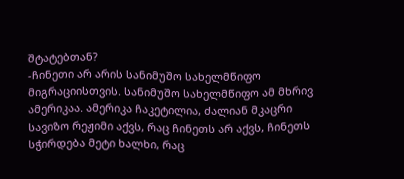შტატებთან?
-ჩინეთი არ არის სანიმუშო სახელმწიფო მიგრაციისთვის. სანიმუშო სახელმწიფო ამ მხრივ ამერიკაა. ამერიკა ჩაკეტილია, ძალიან მკაცრი სავიზო რეჟიმი აქვს, რაც ჩინეთს არ აქვს, ჩინეთს სჭირდება მეტი ხალხი, რაც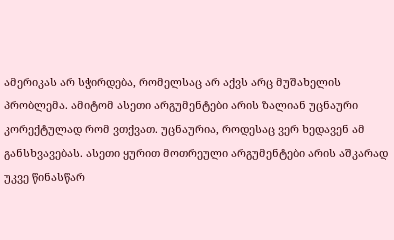ამერიკას არ სჭირდება, რომელსაც არ აქვს არც მუშახელის პრობლემა. ამიტომ ასეთი არგუმენტები არის ზალიან უცნაური კორექტულად რომ ვთქვათ. უცნაურია, როდესაც ვერ ხედავენ ამ განსხვავებას. ასეთი ყურით მოთრეული არგუმენტები არის აშკარად უკვე წინასწარ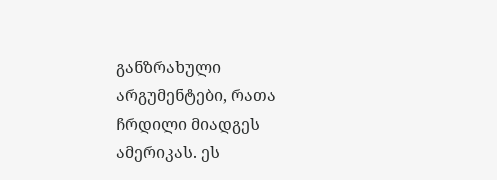განზრახული არგუმენტები, რათა ჩრდილი მიადგეს ამერიკას. ეს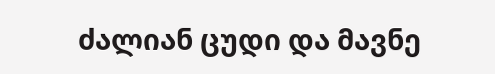ძალიან ცუდი და მავნე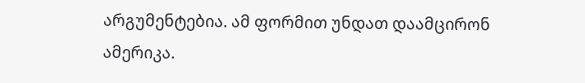არგუმენტებია. ამ ფორმით უნდათ დაამცირონ ამერიკა.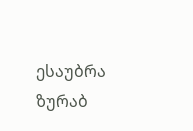ესაუბრა ზურაბ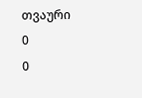თვაური
0
0